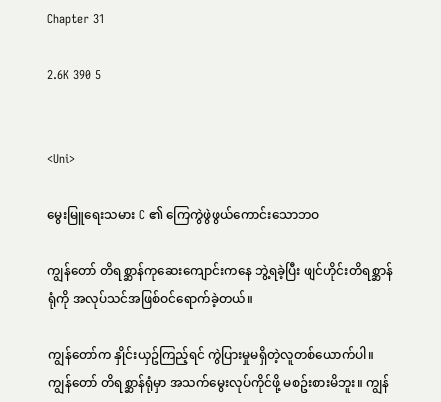Chapter 31

2.6K 390 5


<Uni>

မွေးမြူရေးသမား C ၏ ကြေကွဲဖွဲဖွယ်ကောင်းသောဘဝ

ကျွန်တော် တိရစ္ဆာန်ကုဆေးကျောင်းကနေ ဘွဲ့ရခဲ့ပြီး ဖျင်ဟိုင်းတိရစ္ဆာန်ရုံကို အလုပ်သင်အဖြစ်ဝင်ရောက်ခဲ့တယ်။

ကျွန်တော်က နှိုင်းယှဥ်ကြည့်ရင် ကွဲပြားမှုမရှိတဲ့လူတစ်ယောက်ပါ။ ကျွန်တော် တိရစ္ဆာန်ရုံမှာ အသက်မွေးလုပ်ကိုင်ဖို့ မစဥ်းစားမိဘူး။ ကျွန်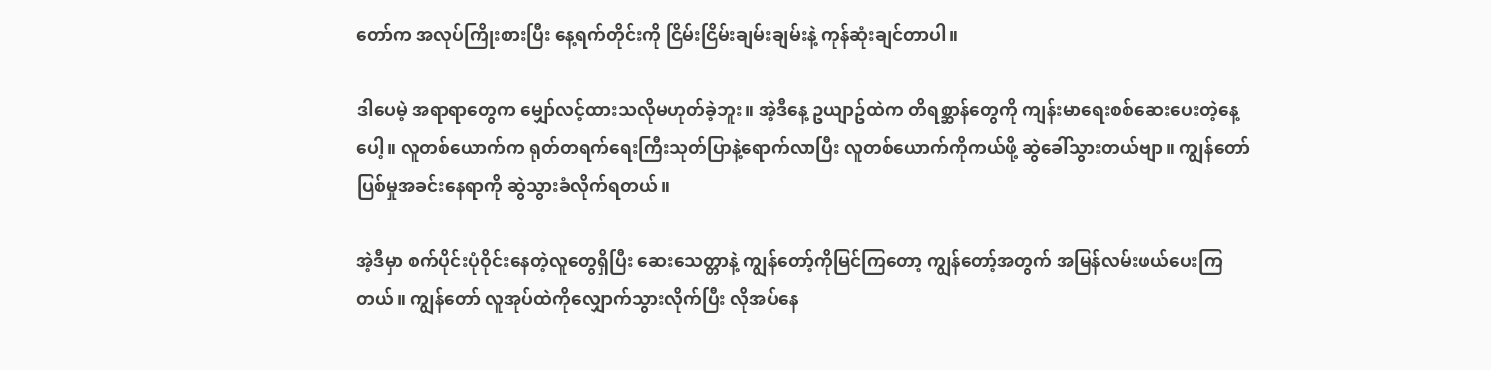တော်က အလုပ်ကြိုးစားပြီး နေ့ရက်တိုင်းကို ငြိမ်းငြိမ်းချမ်းချမ်းနဲ့ ကုန်ဆုံးချင်တာပါ။

ဒါပေမဲ့ အရာရာတွေက မျှော်လင့်ထားသလိုမဟုတ်ခဲ့ဘူး။ အဲ့ဒီနေ့ ဥယျာဥ်ထဲက တိရစ္ဆာန်တွေကို ကျန်းမာရေးစစ်ဆေးပေးတဲ့နေ့ပေါ့။ လူတစ်ယောက်က ရုတ်တရက်ရေးကြီးသုတ်ပြာနဲ့ရောက်လာပြီး လူတစ်ယောက်ကိုကယ်ဖို့ ဆွဲခေါ်သွားတယ်ဗျာ။ ကျွန်တော် ပြစ်မှုအခင်းနေရာကို ဆွဲသွားခံလိုက်ရတယ်။

အဲ့ဒီမှာ စက်ပိုင်းပုံဝိုင်းနေတဲ့လူတွေရှိပြီး ဆေးသေတ္တာနဲ့ ကျွန်တော့်ကိုမြင်ကြတော့ ကျွန်တော့်အတွက် အမြန်လမ်းဖယ်ပေးကြတယ်။ ကျွန်တော် လူအုပ်ထဲကိုလျှောက်သွားလိုက်ပြီး လိုအပ်နေ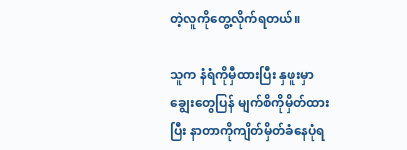တဲ့လူကိုတွေ့လိုက်ရတယ်။

သူက နံရံကိုမှီထားပြီး နှဖူးမှာချွေးတွေပြန် မျက်စိကိုမှိတ်ထားပြီး နာတာကိုကျိတ်မှိတ်ခံနေပုံရ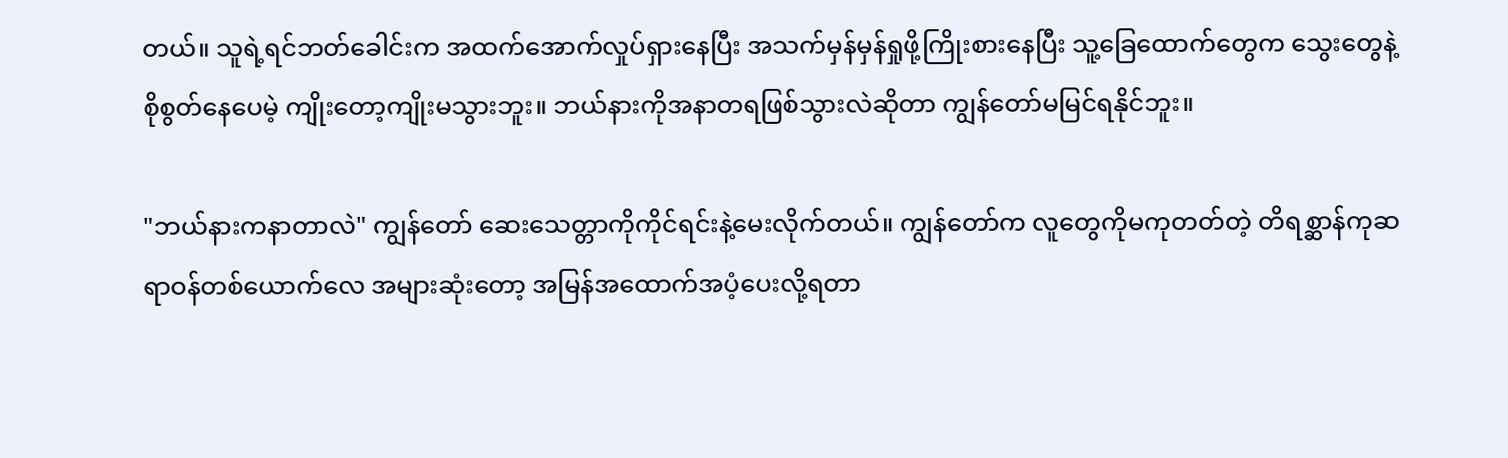တယ်။ သူရဲ့ရင်ဘတ်ခေါင်းက အထက်အောက်လှုပ်ရှားနေပြီး အသက်မှန်မှန်ရှုဖို့ကြိုးစားနေပြီး သူ့ခြေထောက်တွေက သွေးတွေနဲ့စိုစွတ်နေပေမဲ့ ကျိုးတော့ကျိုးမသွားဘူး။ ဘယ်နားကိုအနာတရဖြစ်သွားလဲဆိုတာ ကျွန်တော်မမြင်ရနိုင်ဘူး။

"ဘယ်နားကနာတာလဲ" ကျွန်တော် ဆေးသေတ္တာကိုကိုင်ရင်းနဲ့မေးလိုက်တယ်။ ကျွန်တော်က လူတွေကိုမကုတတ်တဲ့ တိရစ္ဆာန်ကုဆရာဝန်တစ်ယောက်လေ အများဆုံးတော့ အမြန်အထောက်အပံ့ပေးလို့ရတာ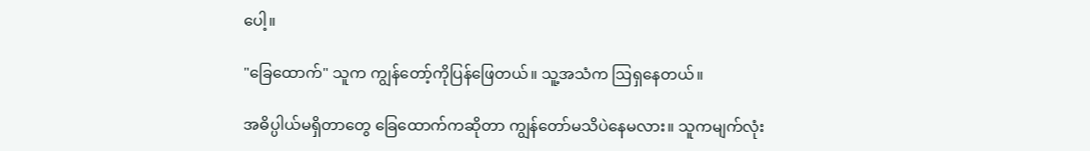ပေါ့။

"ခြေထောက်" သူက ကျွန်တော့်ကိုပြန်ဖြေတယ်။ သူ့အသံက ဩရှနေတယ်။

အဓိပ္ပါယ်မရှိတာတွေ ခြေထောက်ကဆိုတာ ကျွန်တော်မသိပဲနေမလား။ သူကမျက်လုံး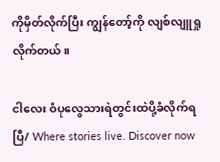ကိုမှိတ်လိုက်ပြီး ကျွန်တော့်ကို လျစ်လျူရှုလိုက်တယ်။

ငါလေး ဝံပုလွေသားရဲတွင်းထဲပို့ခံလိုက်ရပြီ/ Where stories live. Discover now